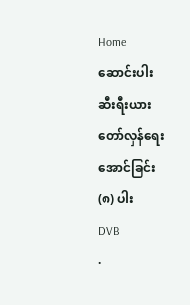Home
ဆောင်းပါး
ဆီးရီးယား တော်လှန်ရေးအောင်ခြင်း (၈) ပါး
DVB
·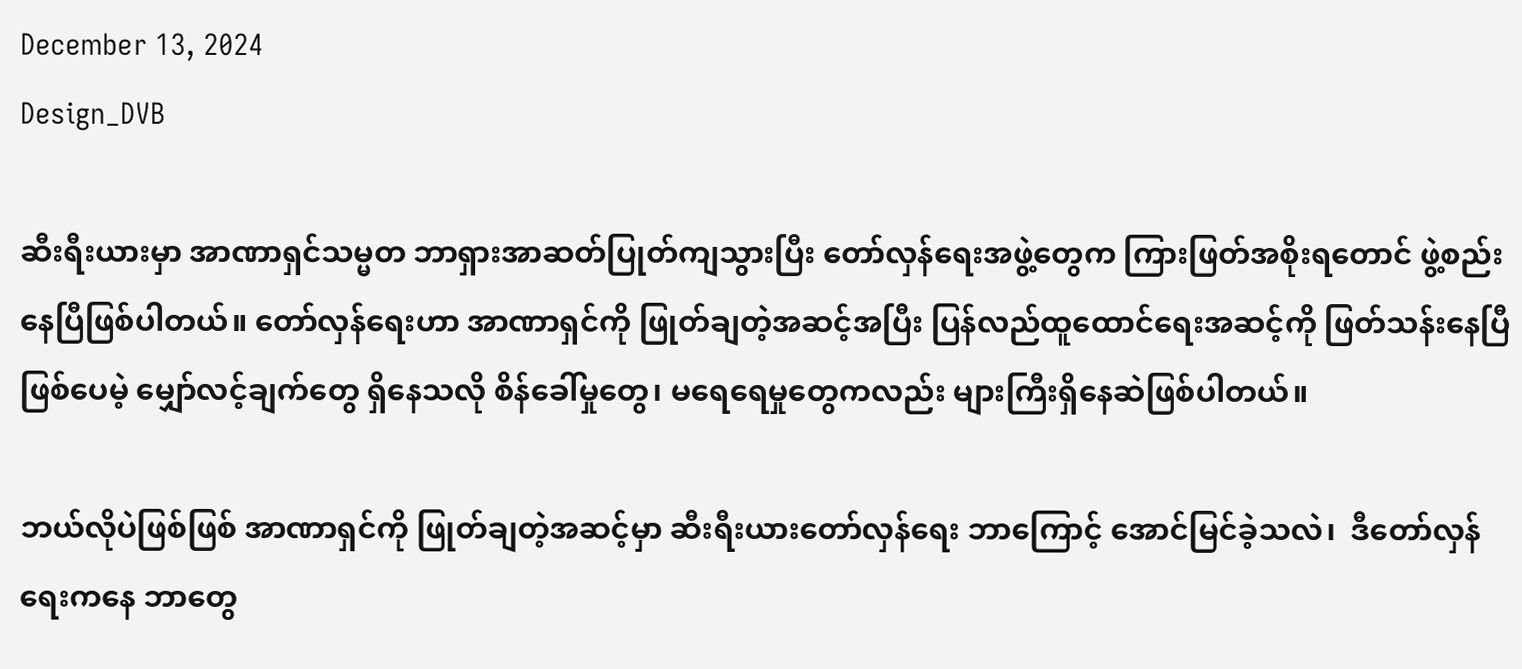December 13, 2024
Design_DVB

ဆီးရီးယားမှာ အာဏာရှင်သမ္မတ ဘာရှားအာဆတ်ပြုတ်ကျသွားပြီး တော်လှန်ရေးအဖွဲ့တွေက ကြားဖြတ်အစိုးရတောင် ဖွဲ့စည်းနေပြီဖြစ်ပါတယ်။ တော်လှန်ရေးဟာ အာဏာရှင်ကို ဖြုတ်ချတဲ့အဆင့်အပြီး ပြန်လည်ထူထောင်ရေးအဆင့်ကို ဖြတ်သန်းနေပြီဖြစ်ပေမဲ့ မျှော်လင့်ချက်တွေ ရှိနေသလို စိန်ခေါ်မှုတွေ၊ မရေရေမှုတွေကလည်း များကြီးရှိနေဆဲဖြစ်ပါတယ်။

ဘယ်လိုပဲဖြစ်ဖြစ် အာဏာရှင်ကို ဖြုတ်ချတဲ့အဆင့်မှာ ဆီးရီးယားတော်လှန်ရေး ဘာကြောင့် အောင်မြင်ခဲ့သလဲ၊  ဒီတော်လှန်ရေးကနေ ဘာတွေ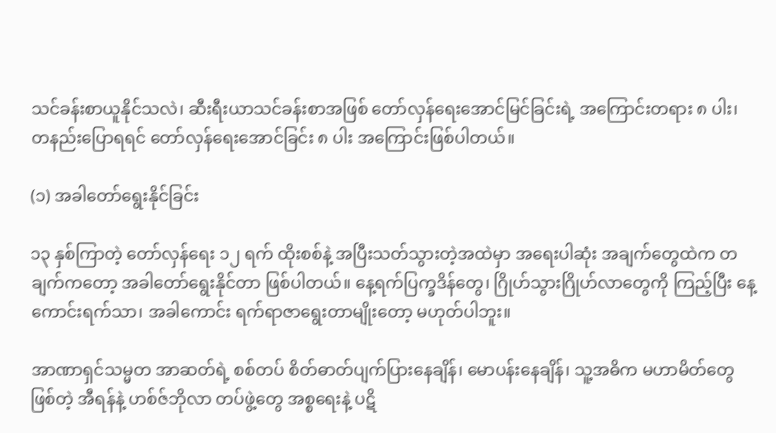သင်ခန်းစာယူနိုင်သလဲ၊ ဆီးရီးယာသင်ခန်းစာအဖြစ် တော်လှန်ရေးအောင်မြင်ခြင်းရဲ့ အကြောင်းတရား ၈ ပါး၊ တနည်းပြောရရင် တော်လှန်ရေးအောင်ခြင်း ၈ ပါး အကြောင်းဖြစ်ပါတယ်။

(၁) အခါတော်ရွေးနိုင်ခြင်း

၁၃ နှစ်ကြာတဲ့ တော်လှန်ရေး ၁၂ ရက် ထိုးစစ်နဲ့ အပြီးသတ်သွားတဲ့အထဲမှာ အရေးပါဆုံး အချက်တွေထဲက တချက်ကတော့ အခါတော်ရွေးနိုင်တာ ဖြစ်ပါတယ်။ နေ့ရက်ပြက္ခဒိန်တွေ၊ ဂြိုဟ်သွားဂြိုဟ်လာတွေကို ကြည့်ပြီး နေ့ကောင်းရက်သာ၊ အခါကောင်း ရက်ရာဇာရွေးတာမျိုးတော့ မဟုတ်ပါဘူး။

အာဏာရှင်သမ္မတ အာဆတ်ရဲ့ စစ်တပ် စိတ်ဓာတ်ပျက်ပြားနေချိန်၊ မောပန်းနေချိန်၊ သူ့အဓိက မဟာမိတ်တွေဖြစ်တဲ့ အီရန်နဲ့ ဟစ်ဇ်ဘိုလာ တပ်ဖွဲ့တွေ အစ္စရေးနဲ့ ပဋိ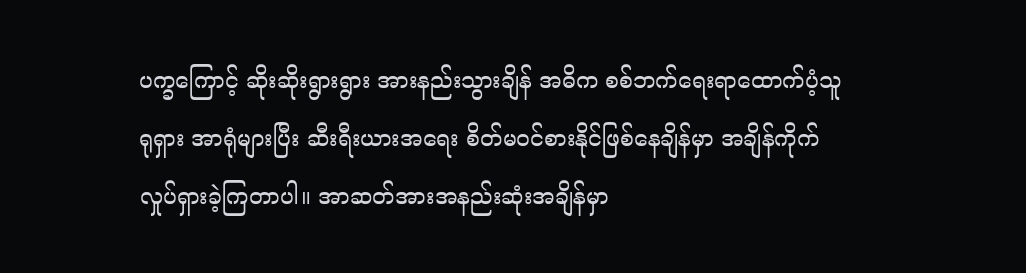ပက္ခကြောင့် ဆိုးဆိုးရွားရွား အားနည်းသွားချိန် အဓိက စစ်ဘက်ရေးရာထောက်ပံ့သူ ရုရှား အာရုံများပြီး ဆီးရီးယားအရေး စိတ်မဝင်စားနိုင်ဖြစ်နေချိန်မှာ အချိန်ကိုက်လှုပ်ရှားခဲ့ကြတာပါ။ အာဆတ်အားအနည်းဆုံးအချိန်မှာ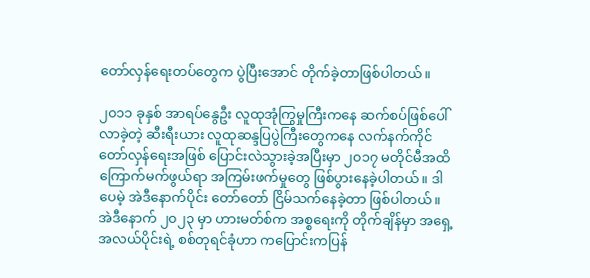တော်လှန်ရေးတပ်တွေက ပွဲပြီးအောင် တိုက်ခဲ့တာဖြစ်ပါတယ်။

၂၀၁၁ ခုနှစ် အာရပ်နွေဦး လူထုအုံကြွမှုကြီးကနေ ဆက်စပ်ဖြစ်ပေါ်လာခဲ့တဲ့ ဆီးရီးယား လူထုဆန္ဒပြပွဲကြီးတွေကနေ လက်နက်ကိုင်တော်လှန်ရေးအဖြစ် ပြောင်းလဲသွားခဲ့အပြီးမှာ ၂၀၁၇ မတိုင်မီအထိ ကြောက်မက်ဖွယ်ရာ အကြမ်းဖက်မှုတွေ ဖြစ်ပွားနေခဲ့ပါတယ်။ ဒါပေမဲ့ အဲဒီနောက်ပိုင်း တော်တော် ငြိမ်သက်နေခဲ့တာ ဖြစ်ပါတယ်။ အဲဒီနောက် ၂၀၂၃ မှာ ဟားမတ်စ်က အစ္စရေးကို တိုက်ချိန်မှာ အရှေ့အလယ်ပိုင်းရဲ့ စစ်တုရင်ခုံဟာ ကပြောင်းကပြန်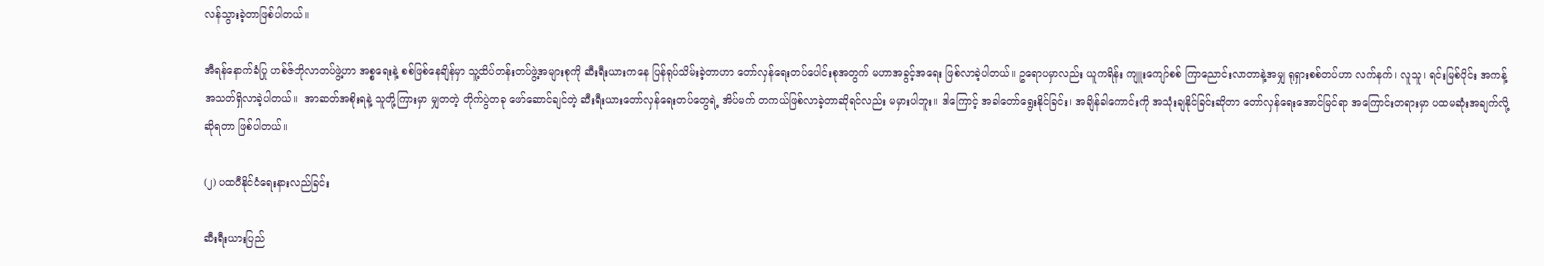လန်သွားခဲ့တာဖြစ်ပါတယ်။

အီရန်နောက်ခံပြု ဟစ်ဇ်ဘိုလာတပ်ဖွဲ့ဟာ အစ္စရေးနဲ့ စစ်ဖြစ်နေချိန်မှာ သူ့ထိပ်တန်းတပ်ဖွဲ့အများစုကို ဆီးရီးယားကနေ ပြန်ရုပ်သိမ်းခဲ့တာဟာ တော်လှန်ရေးတပ်ပေါင်းစုအတွက် မဟာအခွင့်အရေး ဖြစ်လာခဲ့ပါတယ်။ ဥရောပမှာလည်း ယူကရိန်း ကျူးကျော်စစ် ကြာညောင်းလာတာနဲ့အမျှ ရုရှားစစ်တပ်ဟာ လက်နက်၊ လူသူ၊ ရင်းမြစ်ပိုင်း အကန့်အသတ်ရှိလာခဲ့ပါတယ်။  အာဆတ်အစိုးရနဲ့ သူတို့ကြားမှာ မျှတတဲ့ တိုက်ပွဲတခု ဖော်ဆောင်ချင်တဲ့ ဆီးရီးယားတော်လှန်ရေးတပ်တွေရဲ့ အိပ်မက် တကယ်ဖြစ်လာခဲ့တာဆိုရင်လည်း မမှားပါဘူး။ ဒါကြောင့် အခါတော်ရွေးနိုင်ခြင်း၊ အချိန်ခါကောင်းကို အသုံးချနိုင်ခြင်းဆိုတာ တော်လှန်ရေးအောင်မြင်ရာ အကြောင်းတရားမှာ ပထမဆုံးအချက်လို့ ဆိုရတာ ဖြစ်ပါတယ်။

(၂) ပထဝီနိုင်ငံရေးနားလည်ခြင်း

ဆီးရီးယားပြည်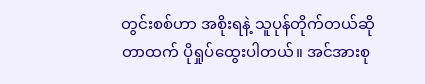တွင်းစစ်ဟာ အစိုးရနဲ့ သူပုန်တိုက်တယ်ဆိုတာထက် ပိုရှုပ်ထွေးပါတယ်။ အင်အားစု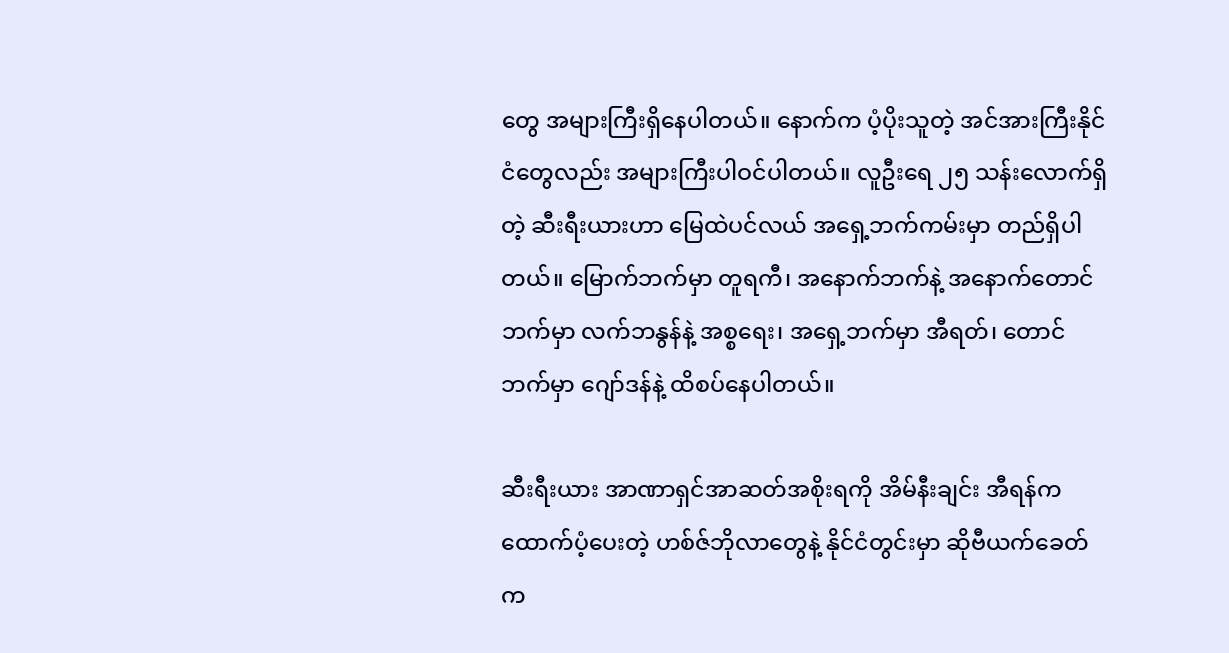တွေ အများကြီးရှိနေပါတယ်။ နောက်က ပံ့ပိုးသူတဲ့ အင်အားကြီးနိုင်ငံတွေလည်း အများကြီးပါဝင်ပါတယ်။ လူဦးရေ ၂၅ သန်းလောက်ရှိတဲ့ ဆီးရီးယားဟာ မြေထဲပင်လယ် အရှေ့ဘက်ကမ်းမှာ တည်ရှိပါတယ်။ မြောက်ဘက်မှာ တူရကီ၊ အနောက်ဘက်နဲ့ အနောက်တောင်ဘက်မှာ လက်ဘနွန်နဲ့ အစ္စရေး၊ အရှေ့ဘက်မှာ အီရတ်၊ တောင်ဘက်မှာ ဂျော်ဒန်နဲ့ ထိစပ်နေပါတယ်။

ဆီးရီးယား အာဏာရှင်အာဆတ်အစိုးရကို အိမ်နီးချင်း အီရန်က ထောက်ပံ့ပေးတဲ့ ဟစ်ဇ်ဘိုလာတွေနဲ့ နိုင်ငံတွင်းမှာ ဆိုဗီယက်ခေတ်က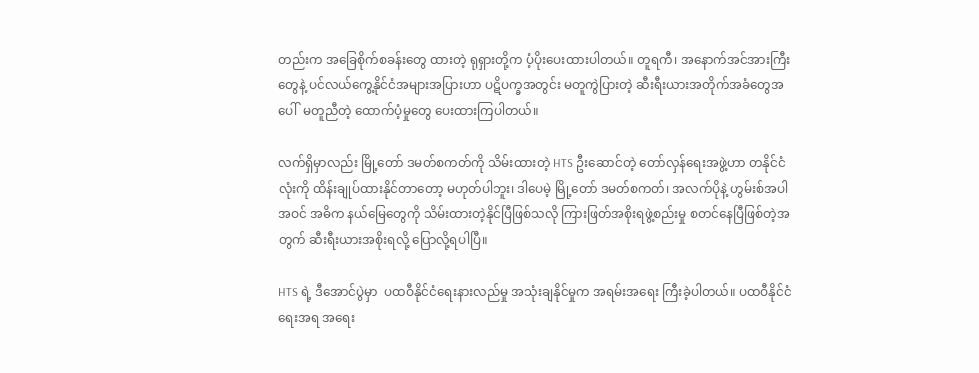တည်းက အခြေစိုက်စခန်းတွေ ထားတဲ့ ရုရှားတို့က ပံ့ပိုးပေးထားပါတယ်။ တူရကီ၊ အနောက်အင်အားကြီးတွေနဲ့ ပင်လယ်ကွေ့နိုင်ငံအများအပြားဟာ ပဋိပက္ခအတွင်း မတူကွဲပြားတဲ့ ဆီးရီးယားအတိုက်အခံတွေအပေါ်  မတူညီတဲ့ ထောက်ပံ့မှုတွေ ပေးထားကြပါတယ်။

လက်ရှိမှာလည်း မြို့တော် ဒမတ်စကတ်ကို သိမ်းထားတဲ့ HTS ဦးဆောင်တဲ့ တော်လှန်ရေးအဖွဲ့ဟာ တနိုင်ငံလုံးကို ထိန်းချုပ်ထားနိုင်တာတော့ မဟုတ်ပါဘူး၊ ဒါပေမဲ့ မြို့တော် ဒမတ်စကတ်၊ အလက်ပိုနဲ့ ဟွမ်းစ်အပါအဝင် အဓိက နယ်မြေတွေကို သိမ်းထားတဲ့နိုင်ပြီဖြစ်သလို ကြားဖြတ်အစိုးရဖွဲ့စည်းမှု စတင်နေပြီဖြစ်တဲ့အတွက် ဆီးရီးယားအစိုးရလို့ ပြောလို့ရပါပြီ။

HTS ရဲ့ ဒီအောင်ပွဲမှာ  ပထဝီနိုင်ငံရေးနားလည်မှု အသုံးချနိုင်မှုက အရမ်းအရေး ကြီးခဲ့ပါတယ်။ ပထဝီနိုင်ငံရေးအရ အရေး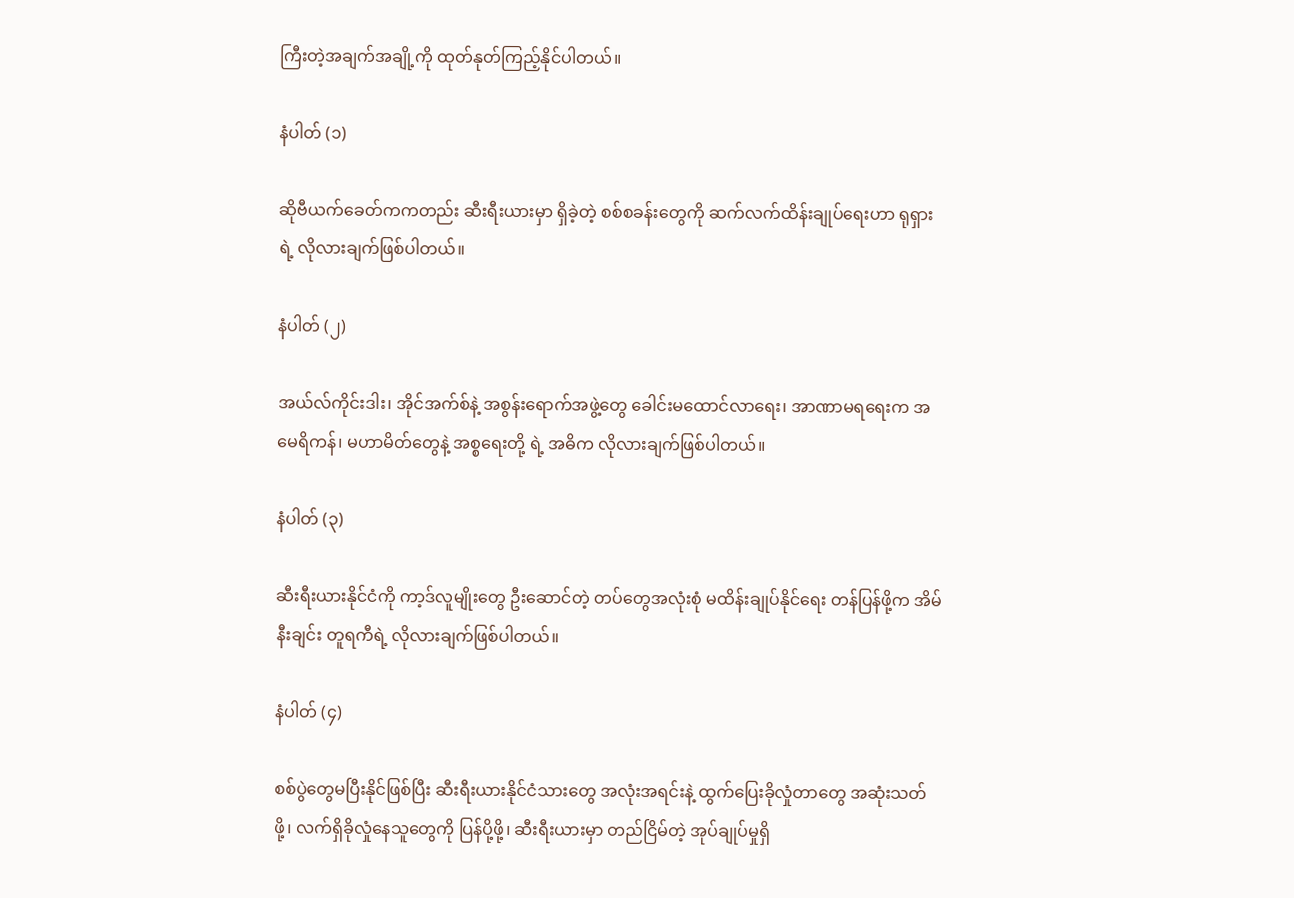ကြီးတဲ့အချက်အချို့ကို ထုတ်နုတ်ကြည့်နိုင်ပါတယ်။

နံပါတ် (၁)

ဆိုဗီယက်ခေတ်ကကတည်း ဆီးရီးယားမှာ ရှိခဲ့တဲ့ စစ်စခန်းတွေကို ဆက်လက်ထိန်းချုပ်ရေးဟာ ရုရှားရဲ့ လိုလားချက်ဖြစ်ပါတယ်။

နံပါတ် (၂)

အယ်လ်ကိုင်းဒါး၊ အိုင်အက်စ်နဲ့ အစွန်းရောက်အဖွဲ့တွေ ခေါင်းမထောင်လာရေး၊ အာဏာမရရေးက အမေရိကန်၊ မဟာမိတ်တွေနဲ့ အစ္စရေးတို့ ရဲ့ အဓိက လိုလားချက်ဖြစ်ပါတယ်။

နံပါတ် (၃)

ဆီးရီးယားနိုင်ငံကို ကာ့ဒ်လူမျိုးတွေ ဦးဆောင်တဲ့ တပ်တွေအလုံးစုံ မထိန်းချုပ်နိုင်ရေး တန်ပြန်ဖို့က အိမ်နီးချင်း တူရကီရဲ့ လိုလားချက်ဖြစ်ပါတယ်။

နံပါတ် (၄)

စစ်ပွဲတွေမပြီးနိုင်ဖြစ်ပြီး ဆီးရီးယားနိုင်ငံသားတွေ အလုံးအရင်းနဲ့ ထွက်ပြေးခိုလှုံတာတွေ အဆုံးသတ်ဖို့၊ လက်ရှိခိုလှုံနေသူတွေကို ပြန်ပို့ဖို့၊ ဆီးရီးယားမှာ တည်ငြိမ်တဲ့ အုပ်ချုပ်မှုရှိ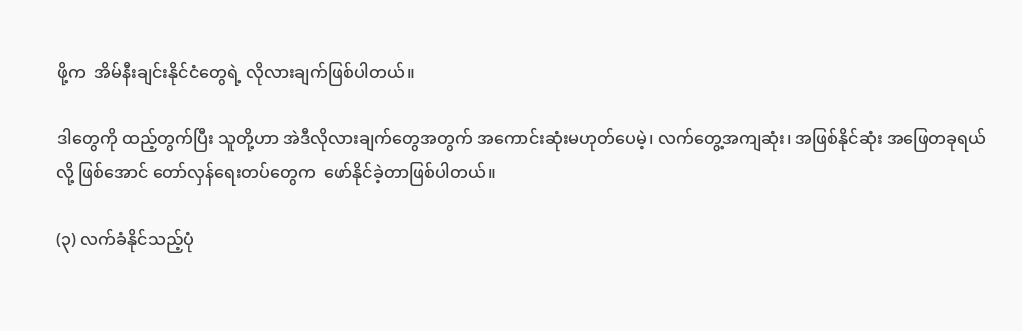ဖို့က  အိမ်နီးချင်းနိုင်ငံတွေရဲ့ လိုလားချက်ဖြစ်ပါတယ်။

ဒါတွေကို ထည့်တွက်ပြီး သူတို့ဟာ အဲဒီလိုလားချက်တွေအတွက် အကောင်းဆုံးမဟုတ်ပေမဲ့၊ လက်တွေ့အကျဆုံး၊ အဖြစ်နိုင်ဆုံး အဖြေတခုရယ်လို့ ဖြစ်အောင် တော်လှန်ရေးတပ်တွေက  ဖော်နိုင်ခဲ့တာဖြစ်ပါတယ်။

(၃) လက်ခံနိုင်သည့်ပုံ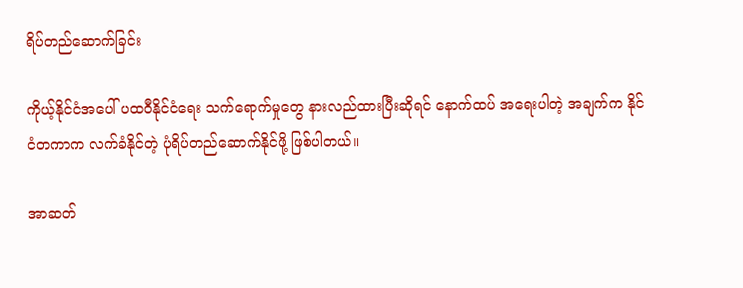ရိပ်တည်ဆောက်ခြင်း

ကိုယ့်နိုင်ငံအပေါ် ပထဝီနိုင်ငံရေး သက်ရောက်မှုတွေ နားလည်ထားပြီးဆိုရင် နောက်ထပ် အရေးပါတဲ့ အချက်က နိုင်ငံတကာက လက်ခံနိုင်တဲ့ ပုံရိပ်တည်ဆောက်နိုင်ဖို့ ဖြစ်ပါတယ်။

အာဆတ်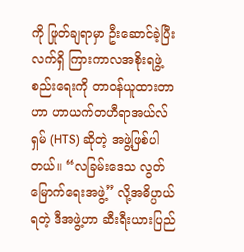ကို ဖြုတ်ချရာမှာ ဦးဆောင်ခဲ့ပြီး လက်ရှိ ကြားကာလအစိုးရဖွဲ့စည်းရေးကို တာဝန်ယူထားတာဟာ ဟာယက်တဟီရာအယ်လ်ရှမ် (HTS) ဆိုတဲ့ အဖွဲ့ဖြစ်ပါတယ်။ “လခြမ်းဒေသ လွတ်မြောက်ရေးအဖွဲ့” လို့အဓိပ္ပာယ်ရတဲ့ ဒီအဖွဲ့ဟာ ဆီးရီးယားပြည်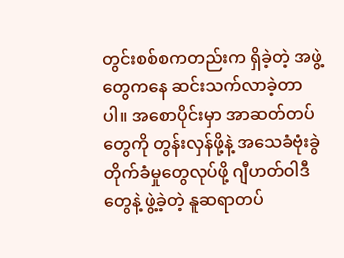တွင်းစစ်စကတည်းက ရှိခဲ့တဲ့ အဖွဲ့တွေကနေ ဆင်းသက်လာခဲ့တာပါ။ အစောပိုင်းမှာ အာဆတ်တပ်တွေကို တွန်းလှန်ဖို့နဲ့ အသေခံဗုံးခွဲတိုက်ခံမှုတွေလုပ်ဖို့ ဂျီဟတ်ဝါဒီတွေနဲ့ ဖွဲ့ခဲ့တဲ့ နူဆရာတပ်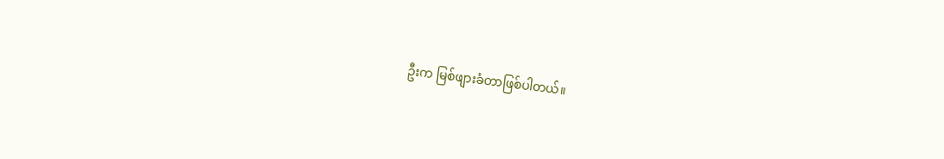ဦးက မြစ်ဖျားခံတာဖြစ်ပါတယ်။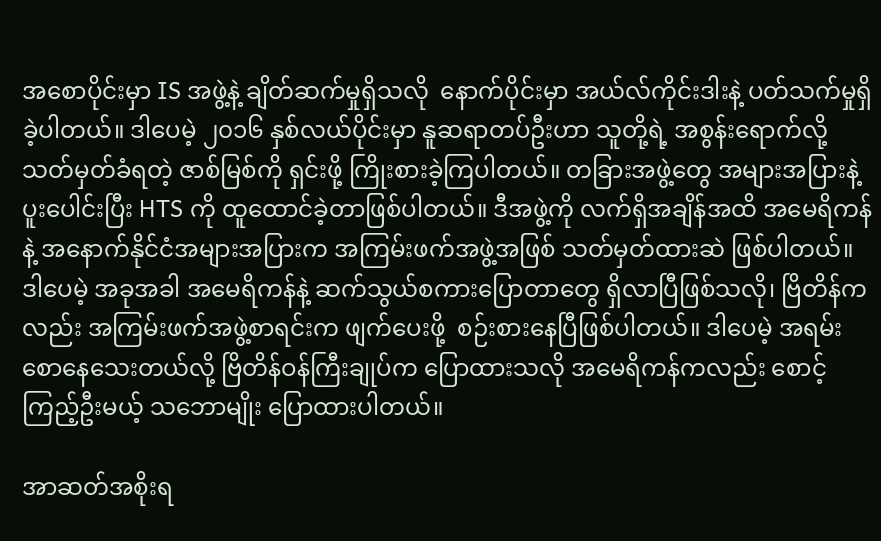အစောပိုင်းမှာ IS အဖွဲ့နဲ့ ချိတ်ဆက်မှုရှိသလို  နောက်ပိုင်းမှာ အယ်လ်ကိုင်းဒါးနဲ့ ပတ်သက်မှုရှိခဲ့ပါတယ်။ ဒါပေမဲ့ ၂၀၁၆ နှစ်လယ်ပိုင်းမှာ နူဆရာတပ်ဦးဟာ သူတို့ရဲ့ အစွန်းရောက်လို့ သတ်မှတ်ခံရတဲ့ ဇာစ်မြစ်ကို ရှင်းဖို့ ကြိုးစားခဲ့ကြပါတယ်။ တခြားအဖွဲ့တွေ အများအပြားနဲ့ ပူးပေါင်းပြီး HTS ကို ထူထောင်ခဲ့တာဖြစ်ပါတယ်။ ဒီအဖွဲ့ကို လက်ရှိအချိန်အထိ အမေရိကန်နဲ့ အနောက်နိုင်ငံအများအပြားက အကြမ်းဖက်အဖွဲ့အဖြစ် သတ်မှတ်ထားဆဲ ဖြစ်ပါတယ်။ ဒါပေမဲ့ အခုအခါ အမေရိကန်နဲ့ ဆက်သွယ်စကားပြောတာတွေ ရှိလာပြီဖြစ်သလို၊ ဗြိတိန်ကလည်း အကြမ်းဖက်အဖွဲ့စာရင်းက ဖျက်ပေးဖို့  စဉ်းစားနေပြီဖြစ်ပါတယ်။ ဒါပေမဲ့ အရမ်းစောနေသေးတယ်လို့ ဗြိတိန်ဝန်ကြီးချုပ်က ပြောထားသလို အမေရိကန်ကလည်း စောင့်ကြည့်ဦးမယ့် သဘောမျိုး ပြောထားပါတယ်။

အာဆတ်အစိုးရ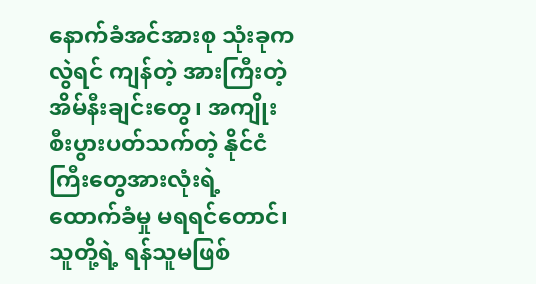နောက်ခံအင်အားစု သုံးခုကလွဲရင် ကျန်တဲ့ အားကြီးတဲ့ အိမ်နီးချင်းတွေ၊ အကျိုးစီးပွားပတ်သက်တဲ့ နိုင်ငံကြီးတွေအားလုံးရဲ့ ထောက်ခံမှု မရရင်တောင်၊ သူတို့ရဲ့ ရန်သူမဖြစ်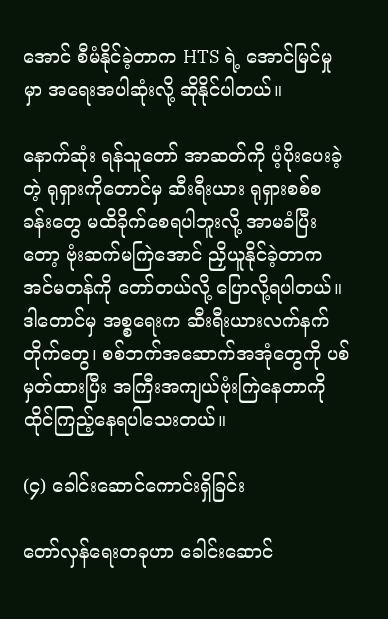အောင် စီမံနိုင်ခဲ့တာက HTS ရဲ့ အောင်မြင်မှုမှာ အရေးအပါဆုံးလို့ ဆိုနိုင်ပါတယ်။

နောက်ဆုံး ရန်သူတော် အာဆတ်ကို ပံ့ပိုးပေးခဲ့တဲ့ ရုရှားကိုတောင်မှ ဆီးရီးယား ရုရှားစစ်စခန်းတွေ မထိခိုက်စေရပါဘူးလို့ အာမခံပြီးတော့ ဗုံးဆက်မကြဲအောင် ညှိယူနိုင်ခဲ့တာက အင်မတန်ကို တော်တယ်လို့ ပြောလို့ရပါတယ်။ ဒါတောင်မှ အစ္စရေးက ဆီးရီးယားလက်နက်တိုက်တွေ၊ စစ်ဘက်အဆောက်အအုံတွေကို ပစ်မှတ်ထားပြီး အကြီးအကျယ်ဗုံးကြဲနေတာကို ထိုင်ကြည့်နေရပါသေးတယ်။

(၄) ခေါင်းဆောင်ကောင်းရှိခြင်း

တော်လှန်ရေးတခုဟာ ခေါင်းဆောင်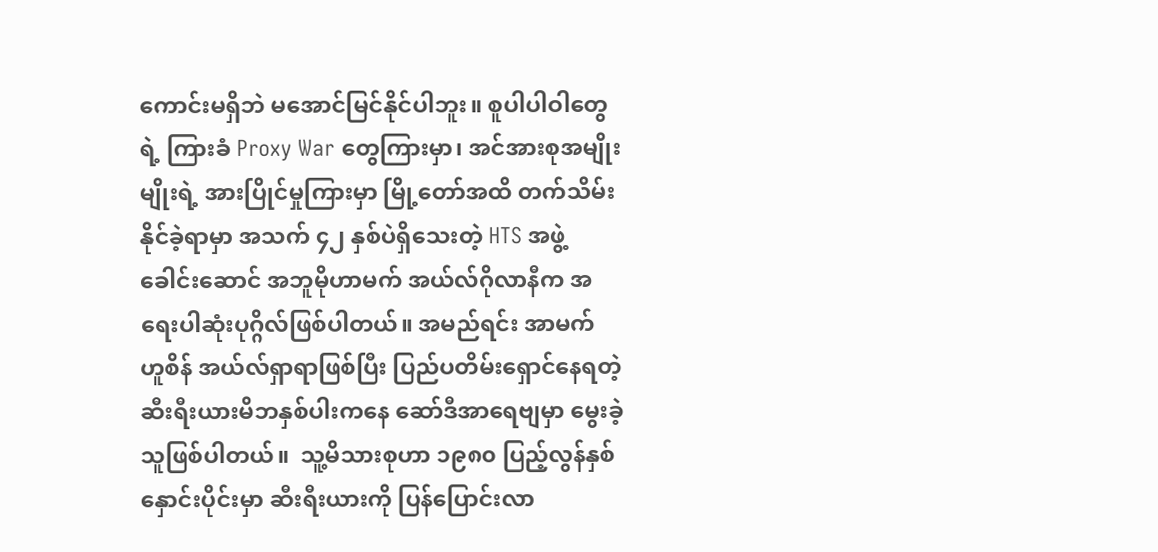ကောင်းမရှိဘဲ မအောင်မြင်နိုင်ပါဘူး။ စူပါပါဝါတွေရဲ့ ကြားခံ Proxy War တွေကြားမှာ၊ အင်အားစုအမျိုးမျိုးရဲ့ အားပြိုင်မှုကြားမှာ မြို့တော်အထိ တက်သိမ်းနိုင်ခဲ့ရာမှာ အသက် ၄၂ နှစ်ပဲရှိသေးတဲ့ HTS အဖွဲ့ခေါင်းဆောင် အဘူမိုဟာမက် အယ်လ်ဂိုလာနီက အရေးပါဆုံးပုဂ္ဂိလ်ဖြစ်ပါတယ်။ အမည်ရင်း အာမက် ဟူစိန် အယ်လ်ရှာရာဖြစ်ပြီး ပြည်ပတိမ်းရှောင်နေရတဲ့ ဆီးရီးယားမိဘနှစ်ပါးကနေ ဆော်ဒီအာရေဗျမှာ မွေးခဲ့သူဖြစ်ပါတယ်။  သူ့မိသားစုဟာ ၁၉၈၀ ပြည့်လွန်နှစ်နှောင်းပိုင်းမှာ ဆီးရီးယားကို ပြန်ပြောင်းလာ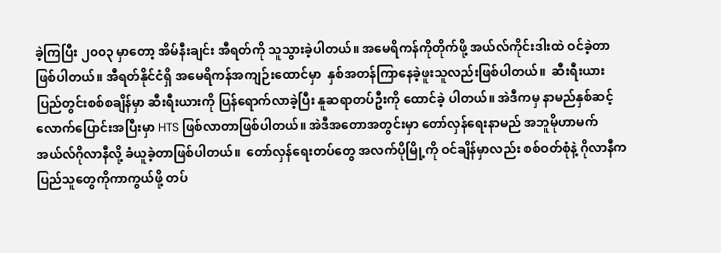ခဲ့ကြပြီး ၂၀၀၃ မှာတော့ အိမ်နီးချင်း အီရတ်ကို သူသွားခဲ့ပါတယ်။ အမေရိကန်ကိုတိုက်ဖို့ အယ်လ်ကိုင်းဒါးထဲ ဝင်ခဲ့တာဖြစ်ပါတယ်။ အီရတ်နိုင်ငံရှိ အမေရိကန်အကျဉ်းထောင်မှာ  နှစ်အတန်ကြာနေခဲ့ဖူးသူလည်းဖြစ်ပါတယ်။  ဆီးရီးယားပြည်တွင်းစစ်စချိန်မှာ ဆီးရီးယားကို ပြန်ရောက်လာခဲ့ပြီး နူဆရာတပ်ဦးကို ထောင်ခဲ့ ပါတယ်။ အဲဒီကမှ နာမည်နှစ်ဆင့်လောက်ပြောင်းအပြီးမှာ HTS ဖြစ်လာတာဖြစ်ပါတယ်။ အဲဒီအတောအတွင်းမှာ တော်လှန်ရေးနာမည် အဘူမိုဟာမက် အယ်လ်ဂိုလာနီလို့ ခံယူခဲ့တာဖြစ်ပါတယ်။  တော်လှန်ရေးတပ်တွေ အလက်ပိုမြို့ကို ဝင်ချိန်မှာလည်း စစ်ဝတ်စုံနဲ့ ဂိုလာနီက ပြည်သူတွေကိုကာကွယ်ဖို့ တပ်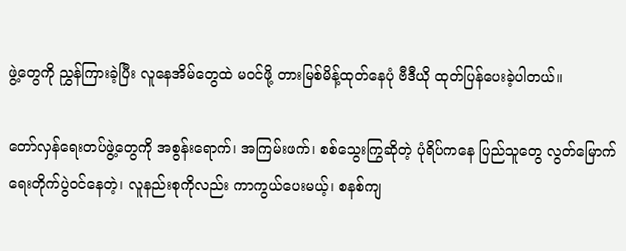ဖွဲ့တွေကို ညွှန်ကြားခဲ့ပြီး လူနေအိမ်တွေထဲ မဝင်ဖို့ တားမြစ်မိန့်ထုတ်နေပုံ ဗီဒီယို ထုတ်ပြန်ပေးခဲ့ပါတယ်။

တော်လှန်ရေးတပ်ဖွဲ့တွေကို အစွန်းရောက်၊ အကြမ်းဖက်၊ စစ်သွေးကြွဆိုတဲ့ ပုံရိပ်ကနေ ပြည်သူတွေ လွတ်မြောက်ရေးတိုက်ပွဲဝင်နေတဲ့၊ လူနည်းစုကိုလည်း ကာကွယ်ပေးမယ့်၊ စနစ်ကျ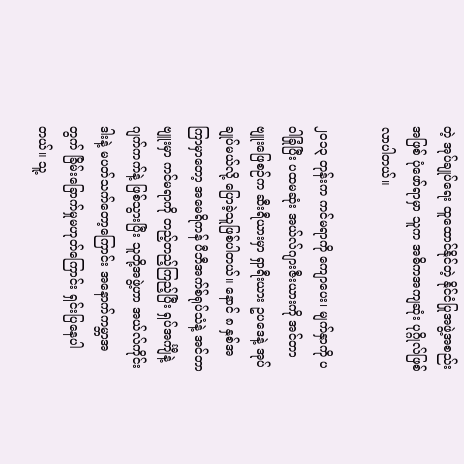တဲ့ အုပ်ချုပ်ရေး ထူထောင်နိုင်တဲ့ နိုင်ငံပြုအဖွဲ့အစည်းအဖြစ် ပုံဖော်ရာမှာ သူက အဓိကအကျဆုံး ပုဂ္ဂိုလ်ဖြစ်လာပါတယ်။

၂၀၁၃ တုန်းက ကင်မရာကို ကျောပေး၊ မျက်နှာကို ပဝါခြုံပြီး ပထမဆုံး အယ်လ်ဂျားဇီးယားကို အင်တာဗျူးဖြေစဉ်က ဆီးရီယားမှာ ရှာရီးယား ဥပဒေနဲ့ အုပ်ချုပ်မယ်လို့ ပြောခဲ့သူဖြစ်ပါတယ်။ နောင် ၈ နှစ်အကြာမှာတော့ အမေရိကန် ပီဘီအက်စ်ရုပ်သံနဲ့ အင်တာဗျူးမှာ ကင်မရာကို တည့်တည့်ကြည့်ပြီး ရှပ်အင်္ကျီနဲ့ ဂျက်ကက်နဲ့ ဖြစ်သွားပြီး သူတို့အဖွဲ့ဟာ အယ်လ်ကိုင်းဒါးနဲ့ မပတ်သက်တော့ကြောင်း အနောက်ကမ္ဘာအတွက် ခြိမ်းခြောက်မှုမဟုတ်ကြောင်း ရှင်းပြနေပါတယ်။ သူ့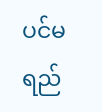ပင်မရည်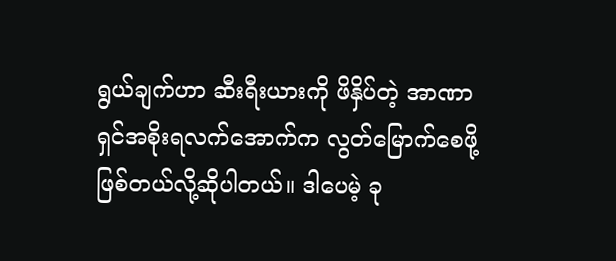ရွယ်ချက်ဟာ ဆီးရီးယားကို ဖိနှိပ်တဲ့ အာဏာရှင်အစိုးရလက်အောက်က လွတ်မြောက်စေဖို့ ဖြစ်တယ်လို့ဆိုပါတယ်။ ဒါပေမဲ့ ခု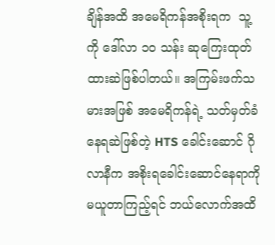ချိန်အထိ အမေရိကန်အစိုးရက  သူ့ကို ဒေါ်လာ ၁၀ သန်း ဆုကြေးထုတ်ထားဆဲဖြစ်ပါတယ်။ အကြမ်းဖက်သမားအဖြစ် အမေရိကန်ရဲ့ သတ်မှတ်ခံနေရဆဲဖြစ်တဲ့ HTS ခေါင်းဆောင် ဂိုလာနီက အစိုးရခေါင်းဆောင်နေရာကို မယူတာကြည့်ရင် ဘယ်လောက်အထိ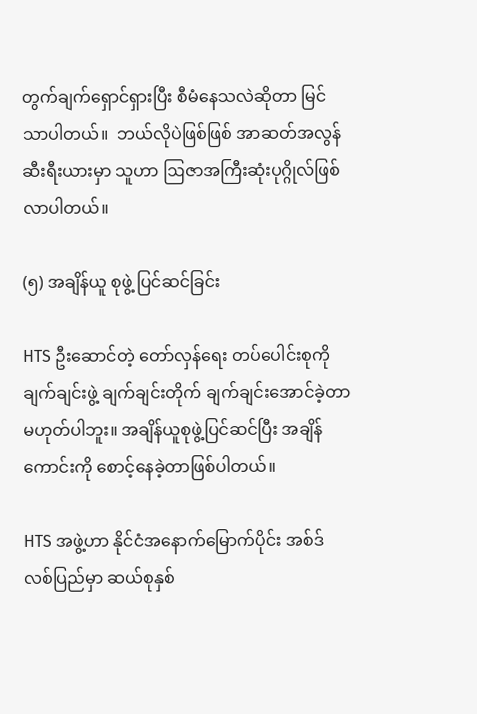တွက်ချက်ရှောင်ရှားပြီး စီမံနေသလဲဆိုတာ မြင်သာပါတယ်။  ဘယ်လိုပဲဖြစ်ဖြစ် အာဆတ်အလွန် ဆီးရီးယားမှာ သူဟာ ဩဇာအကြီးဆုံးပုဂ္ဂိုလ်ဖြစ်လာပါတယ်။

(၅) အချိန်ယူ စုဖွဲ့ ပြင်ဆင်ခြင်း

HTS ဦးဆောင်တဲ့ တော်လှန်ရေး တပ်ပေါင်းစုကို ချက်ချင်းဖွဲ့ ချက်ချင်းတိုက် ချက်ချင်းအောင်ခဲ့တာ မဟုတ်ပါဘူး။ အချိန်ယူစုဖွဲ့ပြင်ဆင်ပြီး အချိန်ကောင်းကို စောင့်နေခဲ့တာဖြစ်ပါတယ်။

HTS အဖွဲ့ဟာ နိုင်ငံအနောက်မြောက်ပိုင်း အစ်ဒ်လစ်ပြည်မှာ ဆယ်စုနှစ်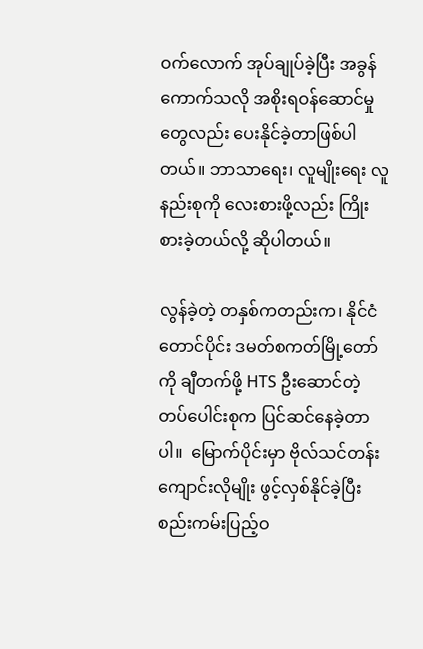ဝက်လောက် အုပ်ချုပ်ခဲ့ပြီး အခွန်ကောက်သလို အစိုးရဝန်ဆောင်မှုတွေလည်း ပေးနိုင်ခဲ့တာဖြစ်ပါတယ်။ ဘာသာရေး၊ လူမျိုးရေး လူနည်းစုကို လေးစားဖို့လည်း ကြိုးစားခဲ့တယ်လို့ ဆိုပါတယ်။

လွန်ခဲ့တဲ့ တနှစ်ကတည်းက၊ နိုင်ငံတောင်ပိုင်း ဒမတ်စကတ်မြို့တော်ကို ချီတက်ဖို့ HTS ဦးဆောင်တဲ့ တပ်ပေါင်းစုက ပြင်ဆင်နေခဲ့တာပါ။  မြောက်ပိုင်းမှာ ဗိုလ်သင်တန်းကျောင်းလိုမျိုး ဖွင့်လှစ်နိုင်ခဲ့ပြီး စည်းကမ်းပြည့်ဝ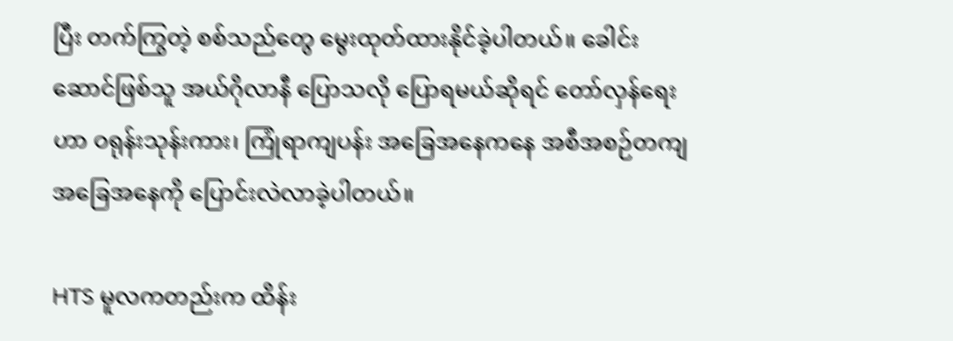ပြီး တက်ကြွတဲ့ စစ်သည်တွေ မွေးထုတ်ထားနိုင်ခဲ့ပါတယ်။ ခေါင်းဆောင်ဖြစ်သူ အယ်ဂိုလာနီ ပြောသလို ပြောရမယ်ဆိုရင် တော်လှန်ရေးဟာ ဝရုန်းသုန်းကား၊ ကြုံရာကျပန်း အခြေအနေကနေ အစီအစဉ်တကျ အခြေအနေကို ပြောင်းလဲလာခဲ့ပါတယ်။

HTS မူလကတည်းက ထိန်း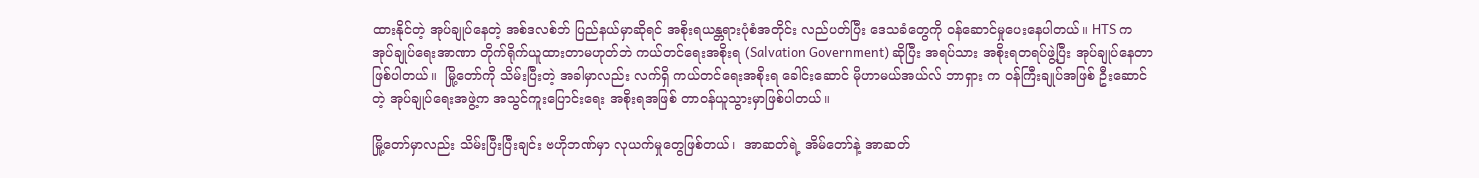ထားနိုင်တဲ့ အုပ်ချုပ်နေတဲ့ အစ်ဒလစ်ဘ် ပြည်နယ်မှာဆိုရင် အစိုးရယန္တရားပုံစံအတိုင်း လည်ပတ်ပြီး ဒေသခံတွေကို ဝန်ဆောင်မှုပေးနေပါတယ်။ HTS က အုပ်ချုပ်ရေးအာဏာ တိုက်ရိုက်ယူထားတာမဟုတ်ဘဲ ကယ်တင်ရေးအစိုးရ (Salvation Government) ဆိုပြီး အရပ်သား အစိုးရတရပ်ဖွဲ့ပြီး အုပ်ချုပ်နေတာဖြစ်ပါတယ်။  မြို့တော်ကို သိမ်းပြီးတဲ့ အခါမှာလည်း လက်ရှိ ကယ်တင်ရေးအစိုးရ ခေါင်းဆောင် မိုဟာမယ်အယ်လ် ဘာရှား က ဝန်ကြီးချုပ်အဖြစ် ဦးဆောင်တဲ့ အုပ်ချုပ်ရေးအဖွဲ့က အသွင်ကူးပြောင်းရေး အစိုးရအဖြစ် တာဝန်ယူသွားမှာဖြစ်ပါတယ်။

မြို့တော်မှာလည်း သိမ်းပြီးပြီးချင်း ဗဟိုဘဏ်မှာ လုယက်မှုတွေဖြစ်တယ်၊  အာဆတ်ရဲ့ အိမ်တော်နဲ့ အာဆတ်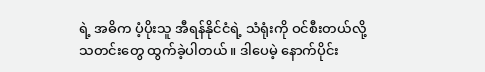ရဲ့ အဓိက ပံ့ပိုးသူ အီရန်နိုင်ငံရဲ့ သံရုံးကို ဝင်စီးတယ်လို့ သတင်းတွေ ထွက်ခဲ့ပါတယ်။ ဒါပေမဲ့ နောက်ပိုင်း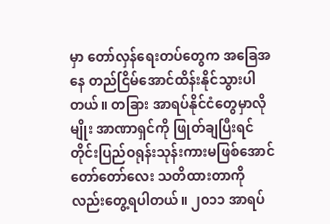မှာ တော်လှန်ရေးတပ်တွေက အခြေအနေ တည်ငြိမ်အောင်ထိန်းနိုင်သွားပါတယ်။ တခြား အာရပ်နိုင်ငံတွေမှာလိုမျိုး အာဏာရှင်ကို ဖြုတ်ချပြီးရင် တိုင်းပြည်ဝရုန်းသုန်းကားမဖြစ်အောင် တော်တော်လေး သတိထားတာကို လည်းတွေ့ရပါတယ်။ ၂၀၁၁ အာရပ်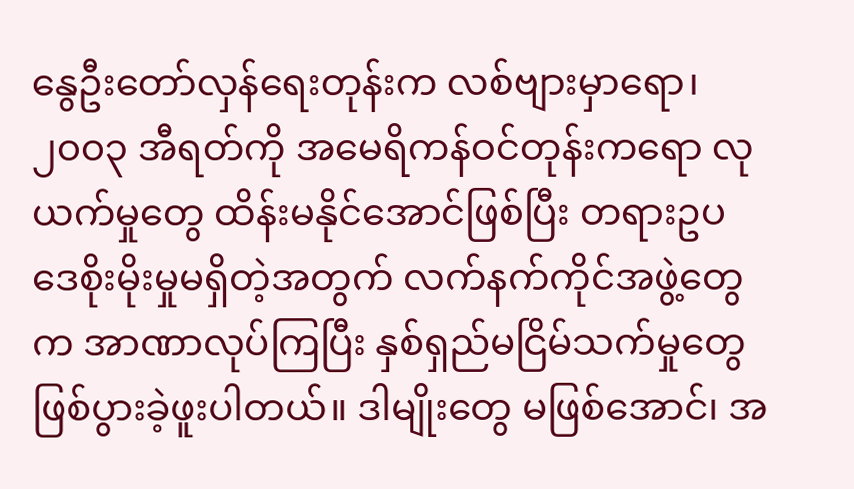နွေဦးတော်လှန်ရေးတုန်းက လစ်ဗျားမှာရော၊  ၂၀၀၃ အီရတ်ကို အမေရိကန်ဝင်တုန်းကရော လုယက်မှုတွေ ထိန်းမနိုင်အောင်ဖြစ်ပြီး တရားဥပဒေစိုးမိုးမှုမရှိတဲ့အတွက် လက်နက်ကိုင်အဖွဲ့တွေက အာဏာလုပ်ကြပြီး နှစ်ရှည်မငြိမ်သက်မှုတွေ ဖြစ်ပွားခဲ့ဖူးပါတယ်။ ဒါမျိုးတွေ မဖြစ်အောင်၊ အ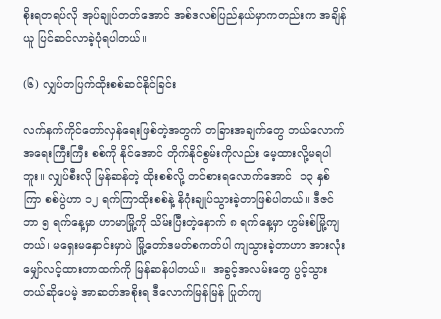စိုးရတရပ်လို အုပ်ချုပ်တတ်အောင် အစ်ဒလစ်ပြည်နယ်မှာကတည်းက အချိန်ယူ ပြင်ဆင်လာခဲ့ပုံရပါတယ်။

(၆) လျှပ်တပြက်ထိုးစစ်ဆင်နိုင်ခြင်း

လက်နက်ကိုင်တော်လှန်ရေးဖြစ်တဲ့အတွက် တခြားအချက်တွေ ဘယ်လောက်အရေးကြီးကြီး စစ်ကို နိုင်အောင် တိုက်နိုင်စွမ်းကိုလည်း မေ့ထားလို့မရပါဘူး။ လျှပ်စီးလို မြန်ဆန်တဲ့ ထိုးစစ်လို့ တင်စားရလောက်အောင်  ၁၃ နှစ်ကြာ စစ်ပွဲဟာ ၁၂ ရက်ကြာထိုးစစ်နဲ့ နိဂုံးချုပ်သွားခဲ့တာဖြစ်ပါတယ်။ ဒီဇင်ဘာ ၅ ရက်နေ့မှာ ဟာမာမြို့ကို သိမ်းပြီးတဲ့နောက် ၈ ရက်နေ့မှာ ဟွမ်းစ်မြို့ကျတယ်၊ မရှေးမနှောင်းမှာပဲ မြို့တော်ဒမတ်စကတ်ပါ ကျသွားခဲ့တာဟာ အားလုံးမျှော်လင့်ထားတာထက်ကို မြန်ဆန်ပါတယ်။  အခွင့်အလမ်းတွေ ပွင့်သွားတယ်ဆိုပေမဲ့ အာဆတ်အစိုးရ ဒီလောက်မြန်မြန် ပြုတ်ကျ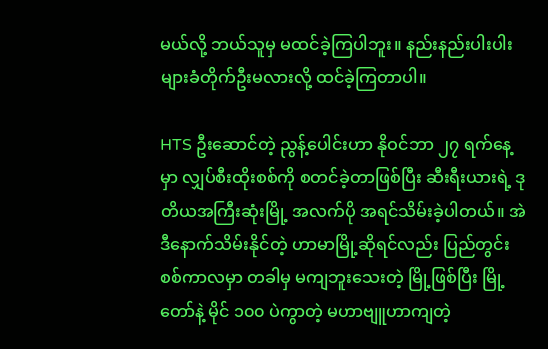မယ်လို့ ဘယ်သူမှ မထင်ခဲ့ကြပါဘူး။ နည်းနည်းပါးပါးများခံတိုက်ဦးမလားလို့ ထင်ခဲ့ကြတာပါ။

HTS ဦးဆောင်တဲ့ ညွန့်ပေါင်းဟာ နိုဝင်ဘာ ၂၇ ရက်နေ့မှာ လျှပ်စီးထိုးစစ်ကို စတင်ခဲ့တာဖြစ်ပြီး ဆီးရီးယားရဲ့ ဒုတိယအကြီးဆုံးမြို့ အလက်ပို အရင်သိမ်းခဲ့ပါတယ်။ အဲဒီနောက်သိမ်းနိုင်တဲ့ ဟာမာမြို့ဆိုရင်လည်း ပြည်တွင်းစစ်ကာလမှာ တခါမှ မကျဘူးသေးတဲ့ မြို့ဖြစ်ပြီး မြို့တော်နဲ့ မိုင် ၁၀၀ ပဲကွာတဲ့ မဟာဗျူဟာကျတဲ့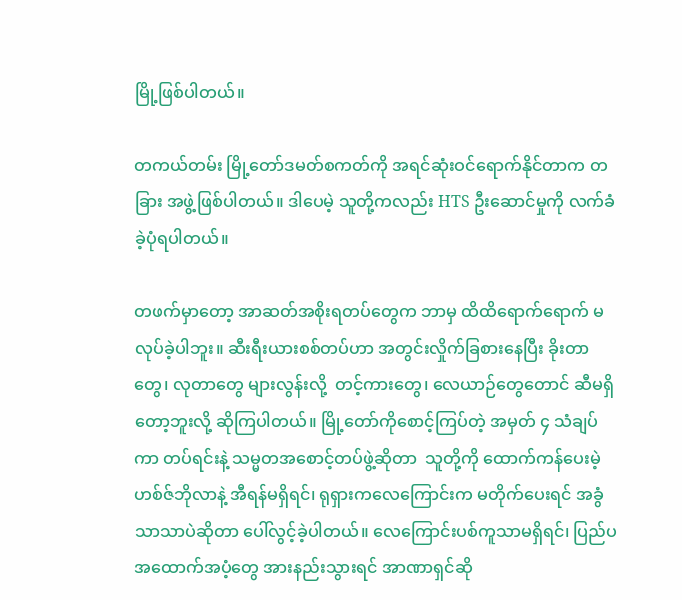မြို့ဖြစ်ပါတယ်။

တကယ်တမ်း မြို့တော်ဒမတ်စကတ်ကို အရင်ဆုံးဝင်ရောက်နိုင်တာက တခြား အဖွဲ့ဖြစ်ပါတယ်။ ဒါပေမဲ့ သူတို့ကလည်း HTS ဦးဆောင်မှုကို လက်ခံခဲ့ပုံရပါတယ်။

တဖက်မှာတော့ အာဆတ်အစိုးရတပ်တွေက ဘာမှ ထိထိရောက်ရောက် မလုပ်ခဲ့ပါဘူး။ ဆီးရီးယားစစ်တပ်ဟာ အတွင်းလှိုက်ခြစားနေပြီး ခိုးတာတွေ၊ လုတာတွေ များလွန်းလို့  တင့်ကားတွေ၊ လေယာဉ်တွေတောင် ဆီမရှိတော့ဘူးလို့ ဆိုကြပါတယ်။ မြို့တော်ကိုစောင့်ကြပ်တဲ့ အမှတ် ၄ သံချပ်ကာ တပ်ရင်းနဲ့ သမ္မတအစောင့်တပ်ဖွဲ့ဆိုတာ  သူတို့ကို ထောက်ကန်ပေးမဲ့ ဟစ်ဇ်ဘိုလာနဲ့ အီရန်မရှိရင်၊ ရုရှားကလေကြောင်းက မတိုက်ပေးရင် အခွံသာသာပဲဆိုတာ ပေါ်လွင့်ခဲ့ပါတယ်။ လေကြောင်းပစ်ကူသာမရှိရင်၊ ပြည်ပအထောက်အပံ့တွေ အားနည်းသွားရင် အာဏာရှင်ဆို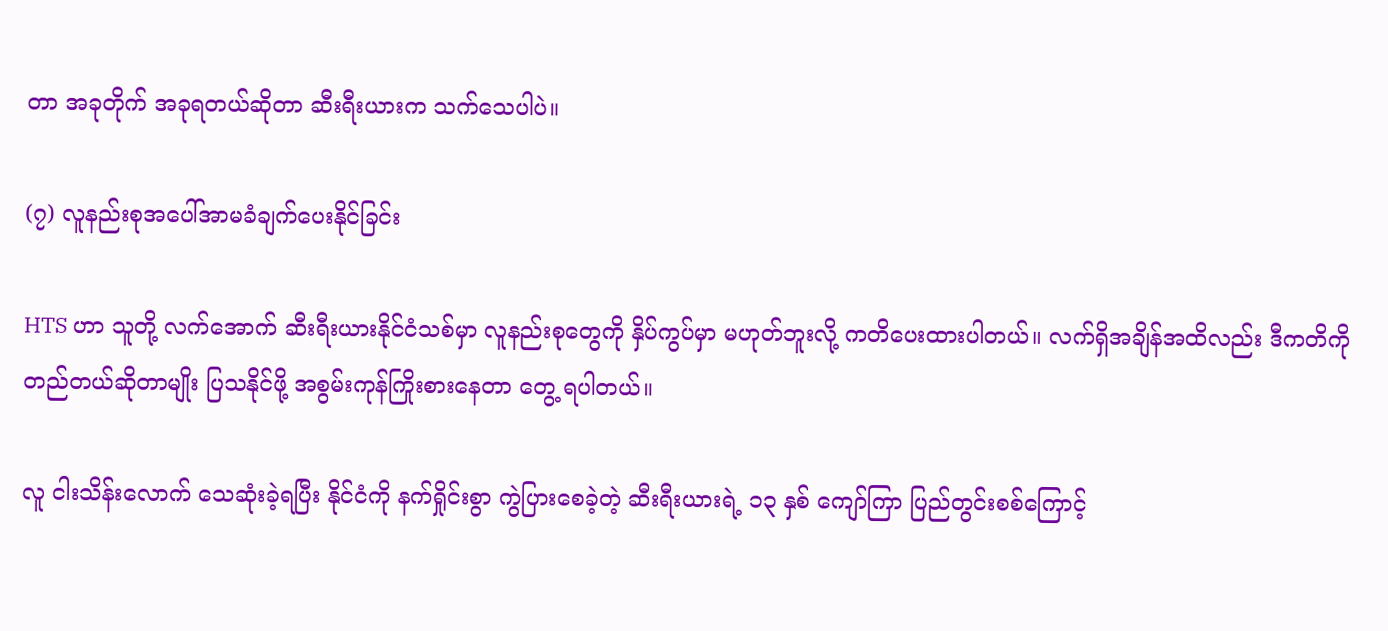တာ အခုတိုက် အခုရတယ်ဆိုတာ ဆီးရီးယားက သက်သေပါပဲ။

(၇) လူနည်းစုအပေါ်အာမခံချက်ပေးနိုင်ခြင်း

HTS ဟာ သူတို့ လက်အောက် ဆီးရီးယားနိုင်ငံသစ်မှာ လူနည်းစုတွေကို နှိပ်ကွပ်မှာ မဟုတ်ဘူးလို့ ကတိပေးထားပါတယ်။ လက်ရှိအချိန်အထိလည်း ဒီကတိကို တည်တယ်ဆိုတာမျိုး ပြသနိုင်ဖို့ အစွမ်းကုန်ကြိုးစားနေတာ တွေ့ ရပါတယ်။

လူ ငါးသိန်းလောက် သေဆုံးခဲ့ရပြီး နိုင်ငံကို နက်ရှိုင်းစွာ ကွဲပြားစေခဲ့တဲ့ ဆီးရီးယားရဲ့ ၁၃ နှစ် ကျော်ကြာ ပြည်တွင်းစစ်ကြောင့်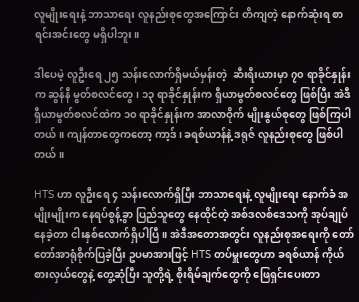လူမျိုးရေးနဲ့ ဘာသာရေး လူနည်းစုတွေအကြောင်း တိကျတဲ့ နောက်ဆုံးရ စာရင်းအင်းတွေ မရှိပါဘူး။

ဒါပေမဲ့ လူဦးရေ ၂၅ သန်းလောက်ရှိမယ်မှန်းတဲ့  ဆီးရီးယားမှာ ၇၀ ရာခိုင်နှုန်းက ဆွန်နီ မွတ်စလင်တွေ၊ ၁၃ ရာခိုင်နှုန်းက ရှီယာမွတ်စလင်တွေ ဖြစ်ပြီး အဲဒီ ရှီယာမွတ်စလင်ထဲက ၁၀ ရာခိုင်နှုန်းက အာလာဝိုက် မျိုးနွယ်စုတွေ ဖြစ်ကြပါတယ်။ ကျန်တာတွေကတော့ ကာ့ဒ်၊ ခရစ်ယာန်နဲ့ ဒရုဇ် လူနည်းစုတွေ ဖြစ်ပါတယ်။

HTS ဟာ လူဦးရေ ၄ သန်းလောက်ရှိပြီး ဘာသာရေးနဲ့ လူမျိုးရေး နောက်ခံ အမျိုးမျိုးက နေရပ်စွန့်ခွာ ပြည်သူတွေ နေထိုင်တဲ့ အစ်ဒလစ်ဒေသကို အုပ်ချုပ်နေခဲ့တာ ငါးနှစ်လောက်ရှိပါပြီ။ အဲဒီအတောအတွင်း လူနည်းစုအရေးကို တော်တော်အာရုံစိုက်ပြခဲ့ပြီး ဥပမာအားဖြင့် HTS တပ်မှူးတွေဟာ ခရစ်ယာန် ကိုယ်စားလှယ်တွေနဲ့ တွေ့ဆုံပြီး သူတို့ရဲ့ စိုးရိမ်ချက်တွေကို ဖြေရှင်းပေးတာ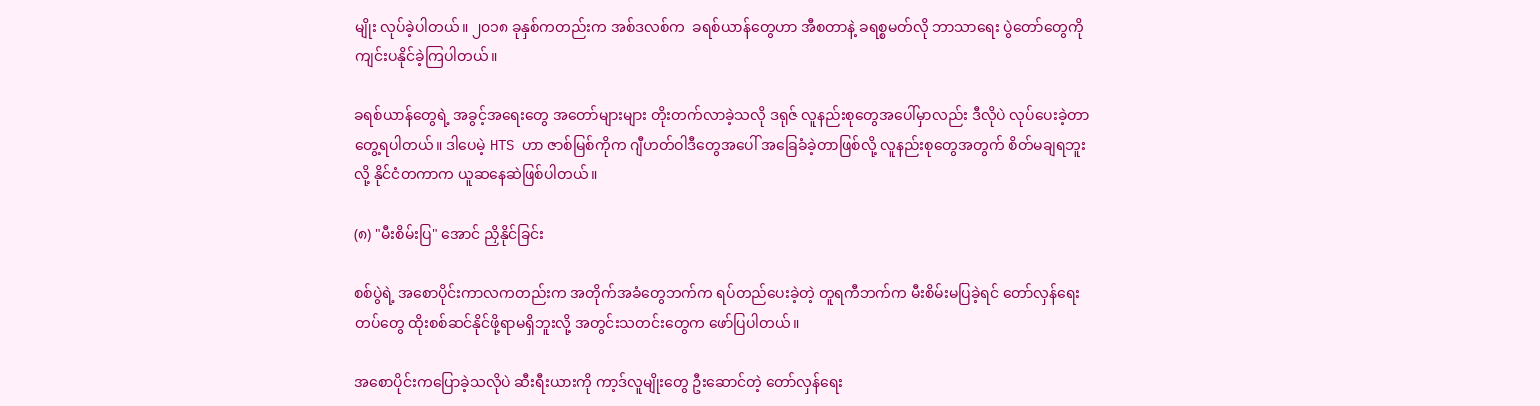မျိုး လုပ်ခဲ့ပါတယ်။ ၂၀၁၈ ခုနှစ်ကတည်းက အစ်ဒလစ်က  ခရစ်ယာန်တွေဟာ အီစတာနဲ့ ခရစ္စမတ်လို ဘာသာရေး ပွဲတော်တွေကို ကျင်းပနိုင်ခဲ့ကြပါတယ်။

ခရစ်ယာန်တွေရဲ့ အခွင့်အရေးတွေ အတော်များများ တိုးတက်လာခဲ့သလို ဒရုဇ် လူနည်းစုတွေအပေါ်မှာလည်း ဒီလိုပဲ လုပ်ပေးခဲ့တာတွေ့ရပါတယ်။ ဒါပေမဲ့ HTS ဟာ ဇာစ်မြစ်ကိုက ဂျီဟတ်ဝါဒီတွေအပေါ် အခြေခံခဲ့တာဖြစ်လို့ လူနည်းစုတွေအတွက် စိတ်မချရဘူးလို့ နိုင်ငံတကာက ယူဆနေဆဲဖြစ်ပါတယ်။

(၈) "မီးစိမ်းပြ" အောင် ညှိနိုင်ခြင်း

စစ်ပွဲရဲ့ အစောပိုင်းကာလကတည်းက အတိုက်အခံတွေဘက်က ရပ်တည်ပေးခဲ့တဲ့ တူရကီဘက်က မီးစိမ်းမပြခဲ့ရင် တော်လှန်ရေးတပ်တွေ ထိုးစစ်ဆင်နိုင်ဖို့ရာမရှိဘူးလို့ အတွင်းသတင်းတွေက ဖော်ပြပါတယ်။

အစောပိုင်းကပြောခဲ့သလိုပဲ ဆီးရီးယားကို ကာ့ဒ်လူမျိုးတွေ ဦးဆောင်တဲ့ တော်လှန်ရေး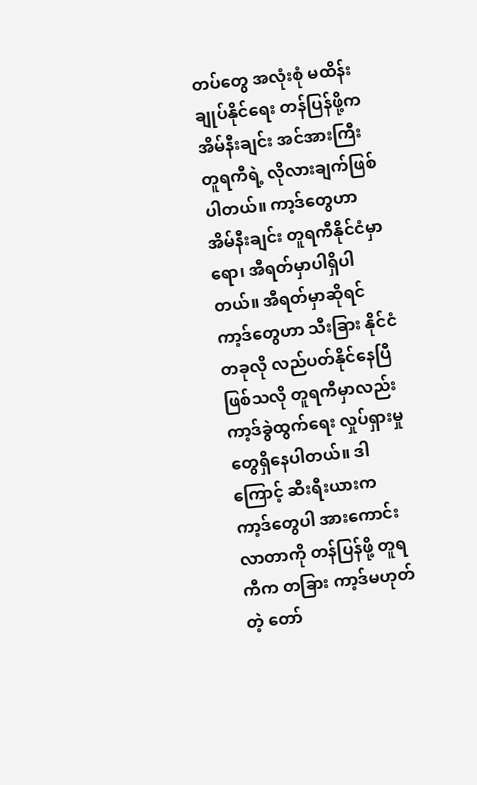တပ်တွေ အလုံးစုံ မထိန်းချုပ်နိုင်ရေး တန်ပြန်ဖို့က အိမ်နီးချင်း အင်အားကြီး တူရကီရဲ့ လိုလားချက်ဖြစ်ပါတယ်။ ကာ့ဒ်တွေဟာ အိမ်နီးချင်း တူရကီနိုင်ငံမှာရော၊ အီရတ်မှာပါရှိပါတယ်။ အီရတ်မှာဆိုရင် ကာ့ဒ်တွေဟာ သီးခြား နိုင်ငံတခုလို လည်ပတ်နိုင်နေပြီဖြစ်သလို တူရကီမှာလည်း ကာ့ဒ်ခွဲထွက်ရေး လှုပ်ရှားမှုတွေရှိနေပါတယ်။ ဒါကြောင့် ဆီးရီးယားက ကာ့ဒ်တွေပါ အားကောင်းလာတာကို တန်ပြန်ဖို့ တူရကီက တခြား ကာ့ဒ်မဟုတ်တဲ့ တော်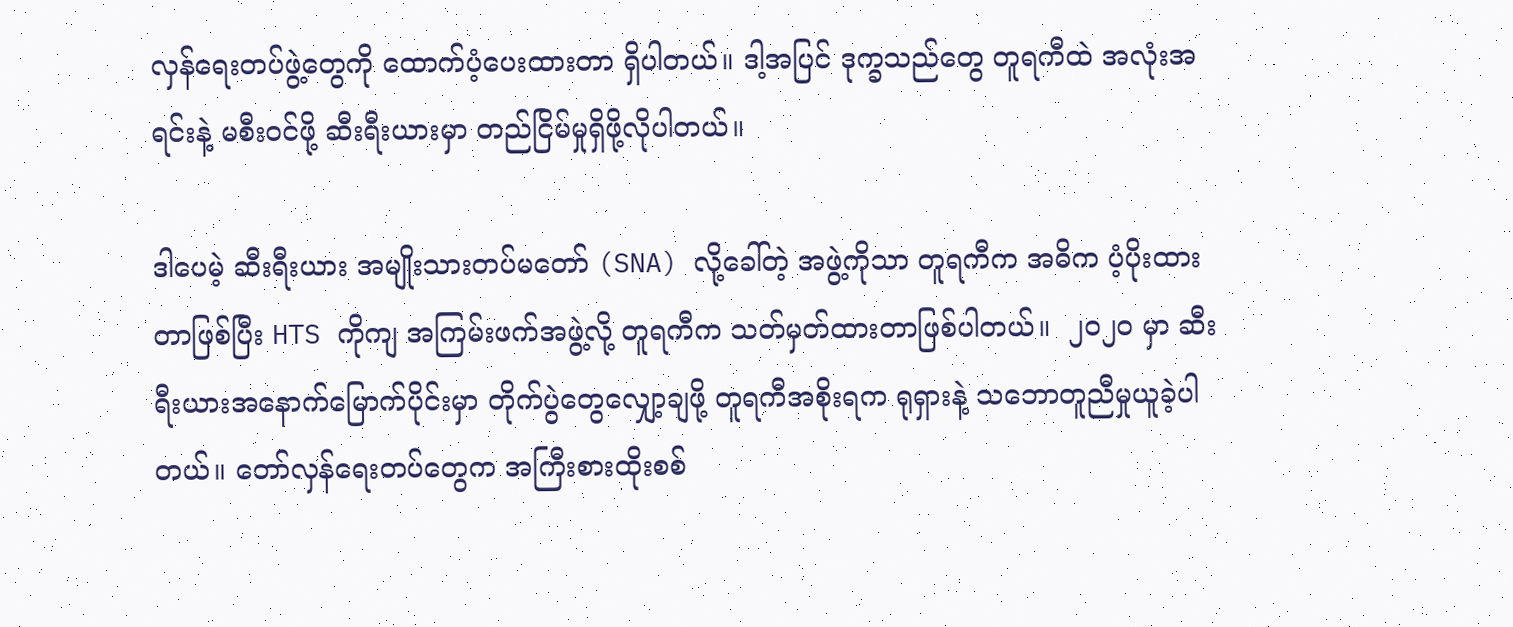လှန်ရေးတပ်ဖွဲ့တွေကို ထောက်ပံ့ပေးထားတာ ရှိပါတယ်။ ဒါ့အပြင် ဒုက္ခသည်တွေ တူရကီထဲ အလုံးအရင်းနဲ့ မစီးဝင်ဖို့ ဆီးရီးယားမှာ တည်ငြိမ်မှုရှိဖို့လိုပါတယ်။

ဒါပေမဲ့ ဆီးရီးယား အမျိုးသားတပ်မတော် (SNA) လို့ခေါ်တဲ့ အဖွဲ့ကိုသာ တူရကီက အဓိက ပံ့ပိုးထားတာဖြစ်ပြီး HTS ကိုကျ အကြမ်းဖက်အဖွဲ့လို့ တူရကီက သတ်မှတ်ထားတာဖြစ်ပါတယ်။  ၂၀၂၀ မှာ ဆီးရီးယားအနောက်မြောက်ပိုင်းမှာ တိုက်ပွဲတွေလျှော့ချဖို့ တူရကီအစိုးရက ရုရှားနဲ့ သဘောတူညီမှုယူခဲ့ပါတယ်။ တော်လှန်ရေးတပ်တွေက အကြီးစားထိုးစစ်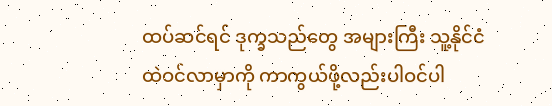ထပ်ဆင်ရင် ဒုက္ခသည်တွေ အများကြီး သူ့နိုင်ငံထဲဝင်လာမှာကို ကာကွယ်ဖို့လည်းပါဝင်ပါ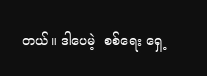တယ်။ ဒါပေမဲ့  စစ်ရေး ရှေ့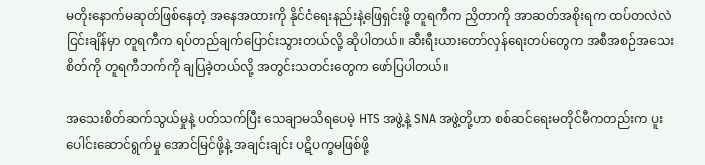မတိုးနောက်မဆုတ်ဖြစ်နေတဲ့ အနေအထားကို နိုင်ငံရေးနည်းနဲ့ဖြေရှင်းဖို့ တူရကီက ညှိတာကို အာဆတ်အစိုးရက ထပ်တလဲလဲ ငြင်းချိန်မှာ တူရကီက ရပ်တည်ချက်ပြောင်းသွားတယ်လို့ ဆိုပါတယ်။ ဆီးရီးယားတော်လှန်ရေးတပ်တွေက အစီအစဉ်အသေးစိတ်ကို တူရကီဘက်ကို ချပြခဲ့တယ်လို့ အတွင်းသတင်းတွေက ဖော်ပြပါတယ်။

အသေးစိတ်ဆက်သွယ်မှုနဲ့ ပတ်သက်ပြီး သေချာမသိရပေမဲ့ HTS အဖွဲ့နဲ့ SNA အဖွဲ့တို့ဟာ စစ်ဆင်ရေးမတိုင်မီကတည်းက ပူးပေါင်းဆောင်ရွက်မှု အောင်မြင်ဖို့နဲ့ အချင်းချင်း ပဋိပက္ခမဖြစ်ဖို့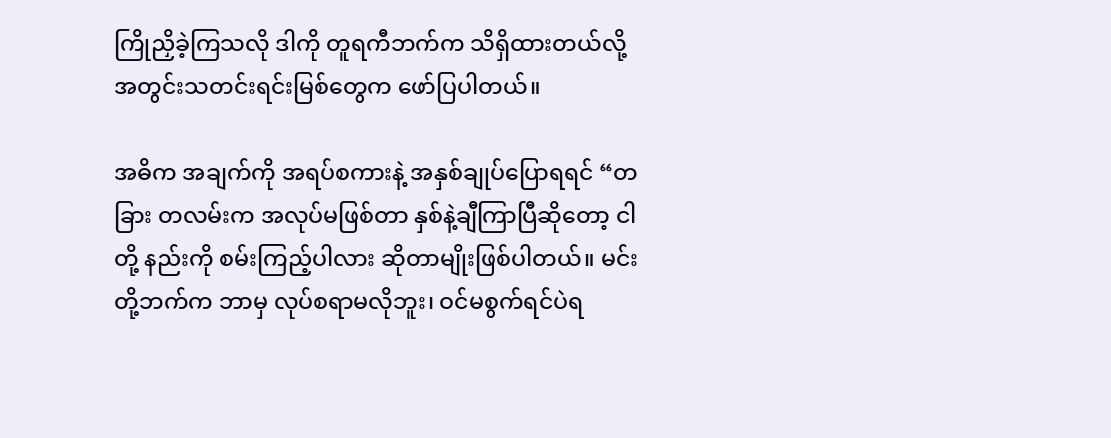ကြိုညှိခဲ့ကြသလို ဒါကို တူရကီဘက်က သိရှိထားတယ်လို့ အတွင်းသတင်းရင်းမြစ်တွေက ဖော်ပြပါတယ်။

အဓိက အချက်ကို အရပ်စကားနဲ့ အနှစ်ချုပ်ပြောရရင် “တခြား တလမ်းက အလုပ်မဖြစ်တာ နှစ်နဲ့ချီကြာပြီဆိုတော့ ငါတို့ နည်းကို စမ်းကြည့်ပါလား ဆိုတာမျိုးဖြစ်ပါတယ်။ မင်းတို့ဘက်က ဘာမှ လုပ်စရာမလိုဘူး၊ ဝင်မစွက်ရင်ပဲရ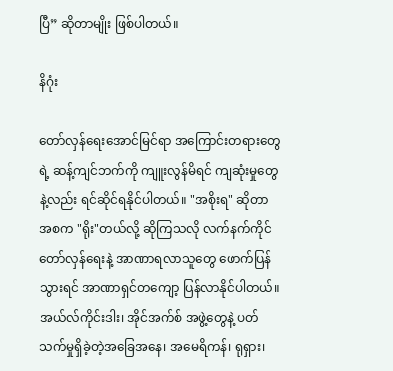ပြီ” ဆိုတာမျိုး ဖြစ်ပါတယ်။

နိဂုံး

တော်လှန်ရေးအောင်မြင်ရာ အကြောင်းတရားတွေရဲ့ ဆန့်ကျင်ဘက်ကို ကျူးလွန်မိရင် ကျဆုံးမှုတွေနဲ့လည်း ရင်ဆိုင်ရနိုင်ပါတယ်။ "အစိုးရ" ဆိုတာ အစက "ရိုး"တယ်လို့ ဆိုကြသလို လက်နက်ကိုင်တော်လှန်ရေးနဲ့ အာဏာရလာသူတွေ ဖောက်ပြန်သွားရင် အာဏာရှင်တကျော့ ပြန်လာနိုင်ပါတယ်။ အယ်လ်ကိုင်းဒါး၊ အိုင်အက်စ် အဖွဲ့တွေနဲ့ ပတ်သက်မှုရှိခဲ့တဲ့အခြေအနေ၊ အမေရိကန်၊ ရုရှား၊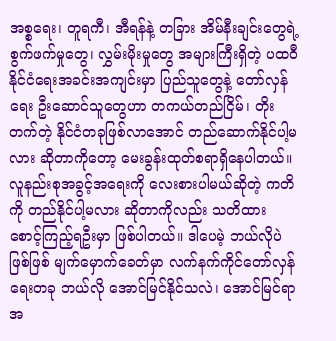အစ္စရေး၊ တူရကီ၊ အီရန်နဲ့ တခြား အိမ်နီးချင်းတွေရဲ့  စွက်ဖက်မှုတွေ၊ လွှမ်းမိုးမှုတွေ အများကြီးရှိတဲ့ ပထဝီနိုင်ငံရေးအခင်းအကျင်းမှာ ပြည်သူတွေနဲ့ တော်လှန်ရေး ဦးဆောင်သူတွေဟာ တကယ်တည်ငြိမ်၊ တိုးတက်တဲ့ နိုင်ငံတခုဖြစ်လာအောင် တည်ဆောက်နိုင်ပါ့မလား ဆိုတာကိုတော့ မေးခွန်းထုတ်စရာရှိနေပါတယ်။ လူနည်းစုအခွင့်အရေးကို လေးစားပါမယ်ဆိုတဲ့ ကတိကို တည်နိုင်ပါ့မလား ဆိုတာကိုလည်း သတိထား စောင့်ကြည့်ရဦးမှာ ဖြစ်ပါတယ်။ ဒါပေမဲ့ ဘယ်လိုပဲဖြစ်ဖြစ် မျက်မှောက်ခေတ်မှာ လက်နက်ကိုင်တော်လှန်ရေးတခု ဘယ်လို အောင်မြင်နိုင်သလဲ၊ အောင်မြင်ရာ အ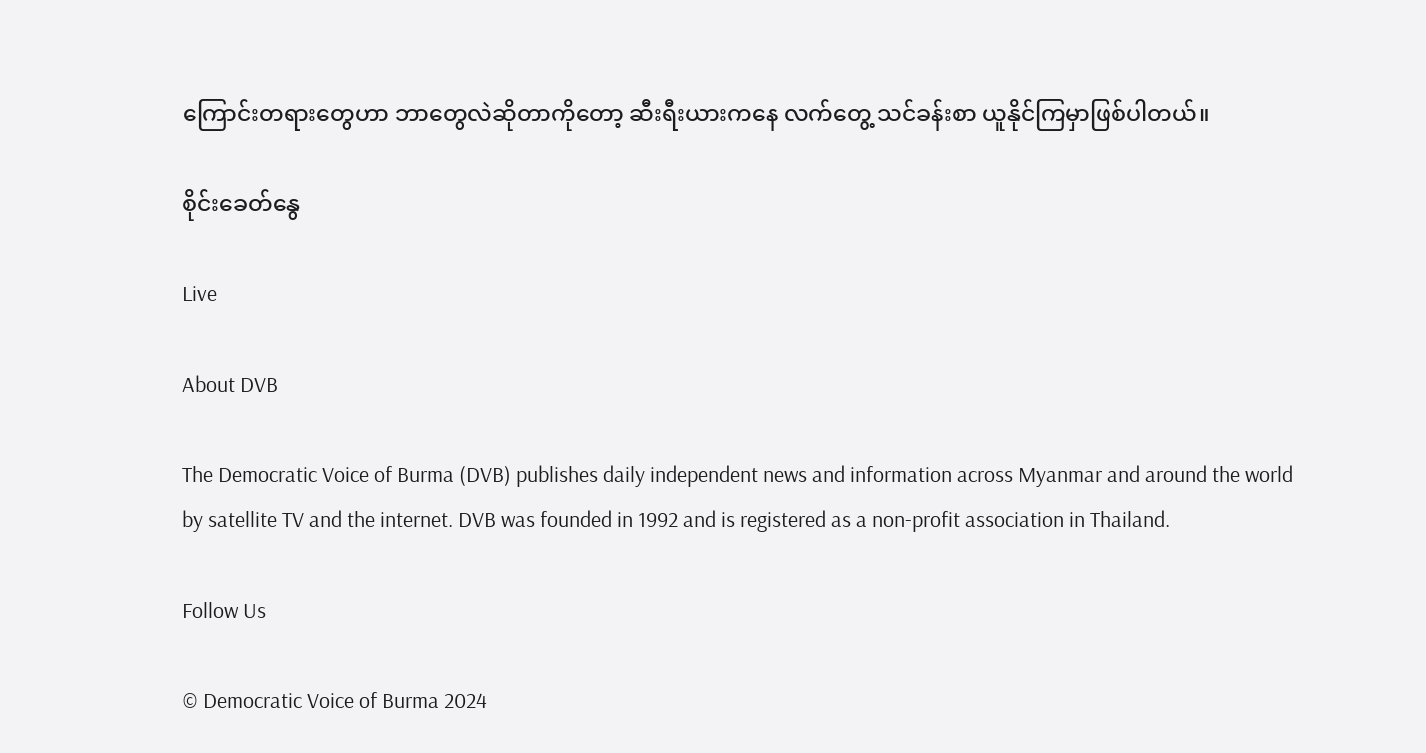ကြောင်းတရားတွေဟာ ဘာတွေလဲဆိုတာကိုတော့ ဆီးရီးယားကနေ လက်တွေ့ သင်ခန်းစာ ယူနိုင်ကြမှာဖြစ်ပါတယ်။

စိုင်းခေတ်နွေ

Live

About DVB

The Democratic Voice of Burma (DVB) publishes daily independent news and information across Myanmar and around the world by satellite TV and the internet. DVB was founded in 1992 and is registered as a non-profit association in Thailand.

Follow Us

© Democratic Voice of Burma 2024